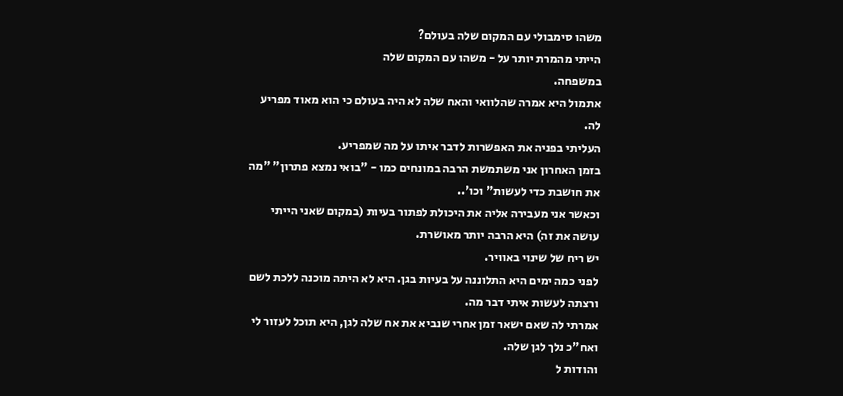משהו סימבולי עם המקום שלה בעולם?
הייתי מהמרת יותר על - משהו עם המקום שלה
במשפחה.
אתמול היא אמרה שהלוואי והאח שלה לא היה בעולם כי הוא מאוד מפריע לה.
העליתי בפניה את האפשרות לדבר איתו על מה שמפריע.
בזמן האחרון אני משתמשת הרבה במונחים כמו - "בואי נמצא פתרון" "מה את חושבת כדי לעשות" וכו'..
וכאשר אני מעבירה אליה את היכולת לפתור בעיות (במקום שאני הייתי עושה את זה) היא הרבה יותר מאושרת.
יש ריח של שינוי באוויר.
לפני כמה ימים היא התלוננה על בעיות בגן. היא לא היתה מוכנה ללכת לשם ורצתה לעשות איתי דבר מה.
אמרתי לה שאם ישאר זמן אחרי שנביא את אח שלה לגן, היא תוכל לעזור לי ואח"כ נלך לגן שלה.
והודות ל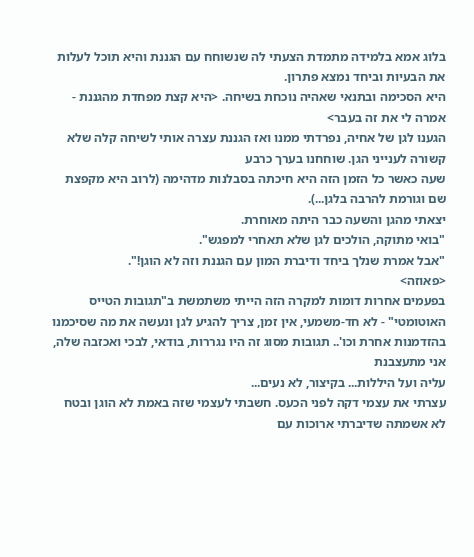בלוג אמא בלמידה מתמדת הצעתי לה שנשוחח עם הגננת והיא תוכל לעלות את הבעיות וביחד נמצא פתרון.
היא הסכימה ובתנאי שאהיה נוכחת בשיחה. <היא קצת מפחדת מהגננת - אמרה לי את זה בעבר>
הגענו לגן של אחיה, נפרדתי ממנו ואז הגננת עצרה אותי לשיחה קלה שלא קשורה לענייני הגן. שוחחנו בערך כרבע
שעה כאשר כל הזמן הזה היא חיכתה בסבלנות מדהימה (לרוב היא מקפצת שם וגורמת להרבה בלגן...).
יצאתי מהגן והשעה כבר היתה מאוחרת.
"בואי מתוקה, הולכים לגן שלא תאחרי למפגש".
"אבל אמרת שנלך ביחד ודיברת המון עם הגננת וזה לא הוגן!".
<פאוזה>
בפעמים אחרות דומות למקרה הזה הייתי משתמשת ב"תגובות הטייס האוטומטי" - לא חד-משמעי, אין זמן, צריך להגיע לגן ונעשה את מה שסיכמנו בהזדמנות אחרת וכו'.. תגובות מסוג זה היו נגררות, בודאי, לבכי ואכזבה שלה, אני מתעצבנת
עליה ועל היללות... בקיצור, לא נעים...
עצרתי את עצמי דקה לפני הכעס. חשבתי לעצמי שזה באמת לא הוגן ובטח לא אשמתה שדיברתי ארוכות עם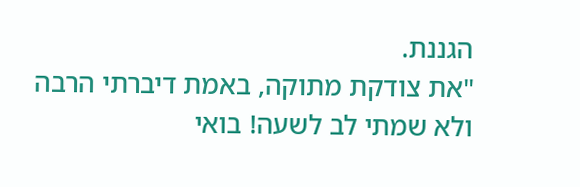הגננת.
"את צודקת מתוקה, באמת דיברתי הרבה ולא שמתי לב לשעה! בואי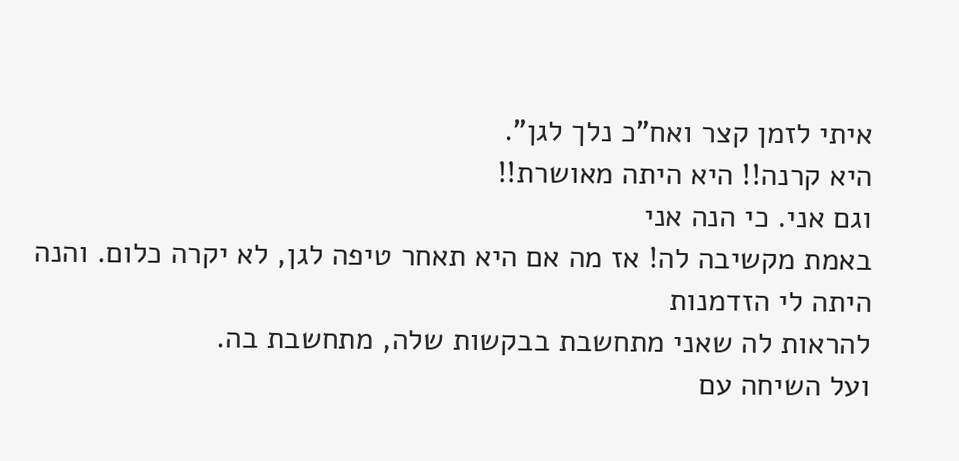איתי לזמן קצר ואח"כ נלך לגן".
היא קרנה!! היא היתה מאושרת!!
וגם אני. כי הנה אני
באמת מקשיבה לה! אז מה אם היא תאחר טיפה לגן, לא יקרה כלום. והנה היתה לי הזדמנות
להראות לה שאני מתחשבת בבקשות שלה, מתחשבת בה.
ועל השיחה עם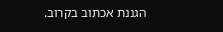הגננת אכתוב בקרוב.